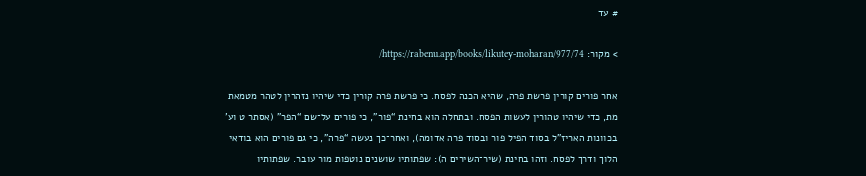# עד

> מקור: https://rabenu.app/books/likutey-moharan/977/74/

אחר פורים קורין פרשת פרה, שהיא הכנה לפסח. כי פרשת פרה קורין כדי שיהיו נזהרין לטהר מטמאת מת, כדי שיהיו טהורין לעשות הפסח. ובתחלה הוא בחינת “פור”, כי פורים על־שם “הפר” (אסתר ט וע’ בכוונות האריז”ל בסוד הפיל פור ובסוד פרה אדומה), ואחר־כך נעשה “פרה”, כי גם פורים הוא בודאי הלוך ודרך לפסח. וזהו בחינת (שיר־השירים ה): שפתותיו שושנים נוטפות מור עובר. שפתותיו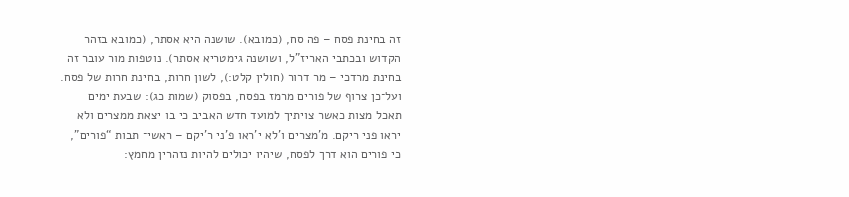זה בחינת פסח – פה סח, (כמובא). שושנה היא אסתר, (כמובא בזהר הקדוש ובכתבי האריז"ל, ושושנה גימטריא אסתר). נוטפות מור עובר זה בחינת מרדכי – מר דרור (חולין קלט:), לשון חרות, בחינת חרות של פסח. ועל־כן צרוף של פורים מרמז בפסח, בפסוק (שמות כג): שבעת ימים תאכל מצות כאשר צויתיך למועד חדש האביב כי בו יצאת ממצרים ולא יראו פני ריקם. מ’מצרים ו’לא י’ראו פ’ני ר’יקם – ראשי־ תבות “פורים”, כי פורים הוא דרך לפסח, שיהיו יכולים להיות נזהרין מחמץ: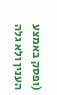(ופסק באמצע הענין ולא גלה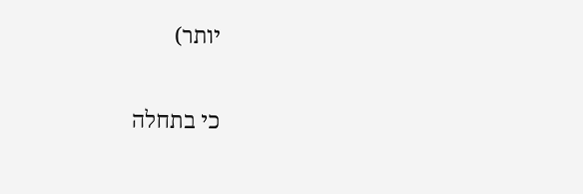יותר)

כי בתחלה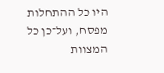היו כל ההתחלות מפסח, ועל־כן כל המצוות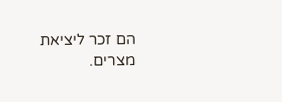הם זכר ליציאת מצרים.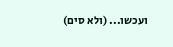ועכשו... (ולא סים)